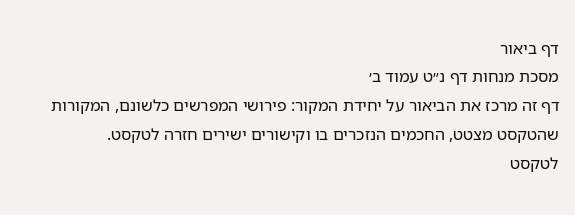דף ביאור
מסכת מנחות דף נ״ט עמוד ב׳
דף זה מרכז את הביאור על יחידת המקור: פירושי המפרשים כלשונם, המקורות שהטקסט מצטט, החכמים הנזכרים בו וקישורים ישירים חזרה לטקסט.
לטקסט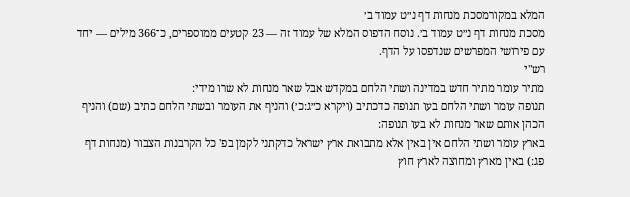המלא במקורמסכת מנחות דף נ״ט עמוד ב׳
מסכת מנחות דף נ״ט עמוד ב׳. נוסח הדפוס המלא של עמוד זה — 23 קטעים ממוספרים, כ־366 מילים — יחד עם פירושי המפרשים שנדפסו על הדף.
רש"י
מתיר עומר מתיר חדש במדינה ושתי הלחם במקדש אבל שאר מנחות לא שרו מידי:
תנופה עומר ושתי הלחם בעו תנופה כדכתיב (ויקרא כ״ג:כ׳) והניף את העומר ובשתי הלחם כתיב (שם) והניף הכהן אותם שאר מנחות לא בעו תנופה:
בארץ עומר ושתי הלחם אין באין אלא מתבואת ארץ ישראל כדקתני לקמן בפ' כל הקרבנות הצבור (מנחות דף פג:) באין מארץ ומחוצה לארץ חוץ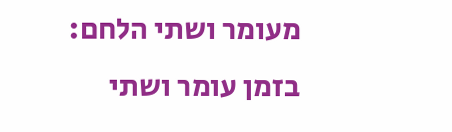מעומר ושתי הלחם:
בזמן עומר ושתי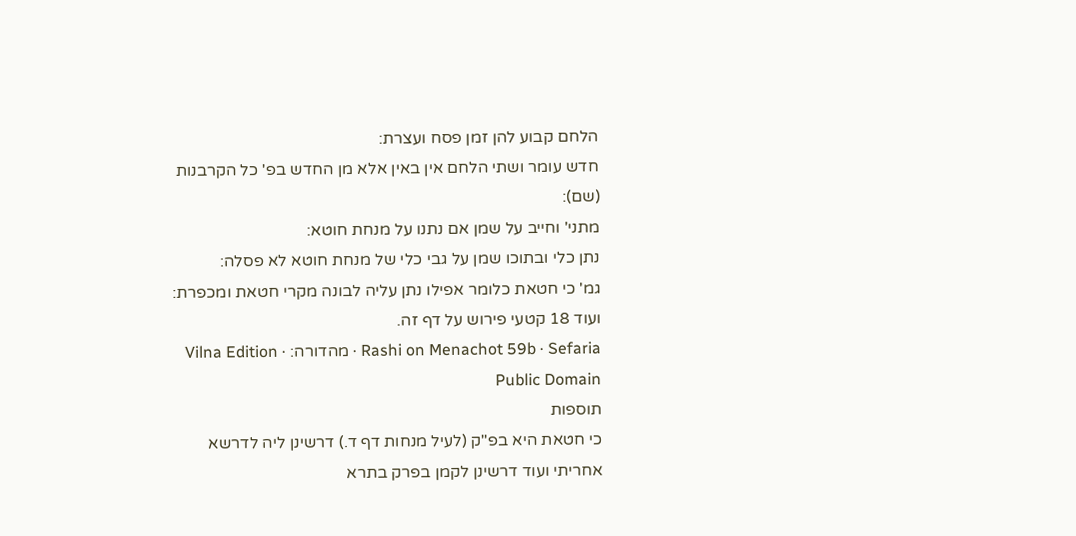הלחם קבוע להן זמן פסח ועצרת:
חדש עומר ושתי הלחם אין באין אלא מן החדש בפ' כל הקרבנות (שם):
מתני' וחייב על שמן אם נתנו על מנחת חוטא:
נתן כלי ובתוכו שמן על גבי כלי של מנחת חוטא לא פסלה:
גמ' כי חטאת כלומר אפילו נתן עליה לבונה מקרי חטאת ומכפרת:
ועוד 18 קטעי פירוש על דף זה.
Rashi on Menachot 59b · Sefaria · מהדורה: Vilna Edition · Public Domain
תוספות
כי חטאת היא בפ"ק (לעיל מנחות דף ד.) דרשינן ליה לדרשא אחריתי ועוד דרשינן לקמן בפרק בתרא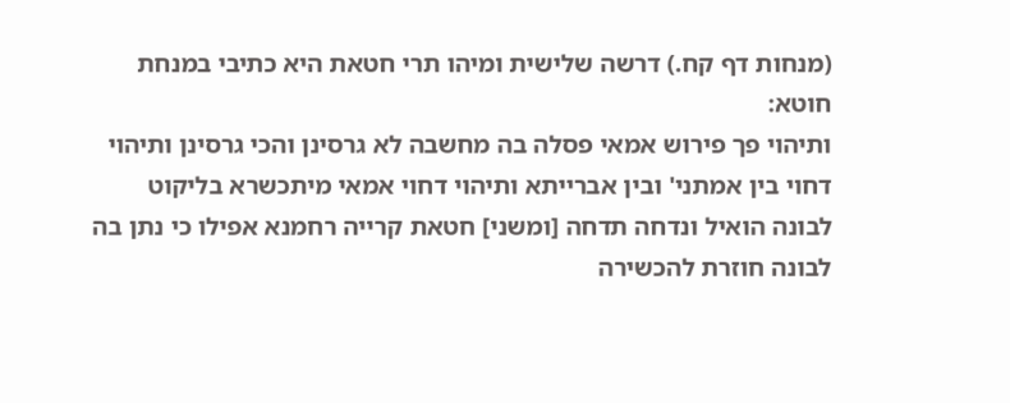(מנחות דף קח.) דרשה שלישית ומיהו תרי חטאת היא כתיבי במנחת חוטא:
ותיהוי פך פירוש אמאי פסלה בה מחשבה לא גרסינן והכי גרסינן ותיהוי דחוי בין אמתני' ובין אברייתא ותיהוי דחוי אמאי מיתכשרא בליקוט לבונה הואיל ונדחה תדחה [ומשני] חטאת קרייה רחמנא אפילו כי נתן בה לבונה חוזרת להכשירה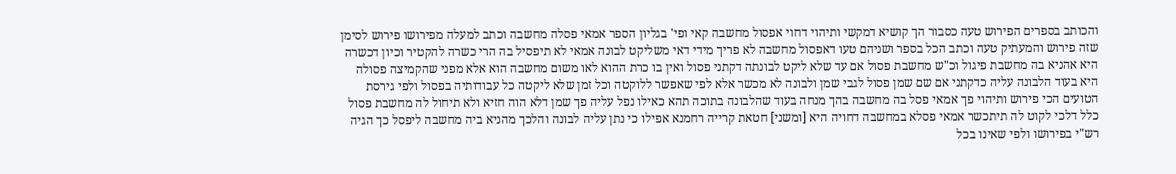והכותב בספרים הפירוש טעה כסבור הך קושיא דמקשי ותיהוי דחוי אפסול מחשבה קאי ופי' בגליון הספר אמאי פסלה מחשבה וכתב למעלה מפירושו פירוש לסימן שזה פירוש והמעתיק טעה וכתב הכל בספר ושניהם טעו דאפסול מחשבה לא פריך מידי דאי משליקט לבונה אמאי לא תיפסיל בה הרי כשרה להקטיר וכיון דכשרה היא אהניא בה מחשבת פיגול וכ"ש מחשבת פסול אם עד שלא ליקט לבונתה דקתני פסול ואין בו כרת ההוא לאו משום מחשבה הוא אלא מפני שהקמיצה פסולה היא בעוד הלבונה עליה כדקתני אם שם שמן פסול לגבי שמן ולבונה לא מכשר אלא לפי שאפשר ללוקטה וכל זמן שלא ליקטה כל עבודותיה בפסול ולפי גירסת הטועים הכי פירוש ותיהוי פך אמאי פסל בה מחשבה בהך מנחה בעוד שהלבונה בתוכה תהא כאילו נפל עליה פך שמן דלא הוה חזיא ולא תיחול לה מחשבת פסול כלל דלכי לקוט לה תיתכשר אמאי פסלא במחשבה דחויה היא [ומשני] חטאת קרייה רחמנא אפילו כי נתן עליה לבונה והלכך מהניא ביה מחשבה ליפסל כך הגיה רש"י בפירושו ולפי שאינו בכל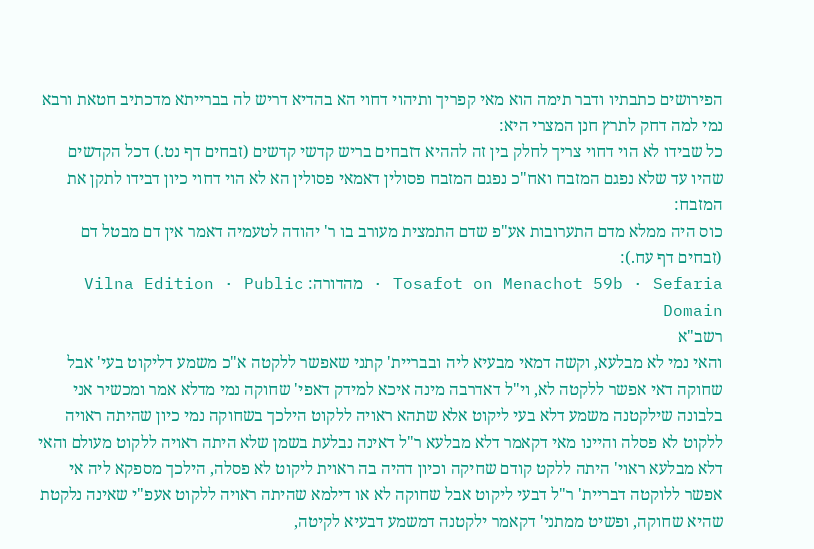הפירושים כתבתיו ודבר תימה הוא מאי קפריך ותיהוי דחוי הא בהדיא דריש לה בברייתא מדכתיב חטאת ורבא נמי למה דחק לתרץ חנן המצרי היא:
כל שבידו לא הוי דחוי צריך לחלק בין זה לההיא דזבחים בריש קדשי קדשים (זבחים דף נט.) דכל הקדשים שהיו עד שלא נפגם המזבח ואח"כ נפגם המזבח פסולין דאמאי פסולין הא לא הוי דחוי כיון דבידו לתקן את המזבח:
כוס היה ממלא מדם התערובות אע"פ שדם התמצית מעורב בו ר' יהודה לטעמיה דאמר אין דם מבטל דם (זבחים דף עח.):
Tosafot on Menachot 59b · Sefaria · מהדורה: Vilna Edition · Public Domain
רשב"א
והאי נמי לא מבלעא, וקשה דמאי מבעיא ליה ובבריית' קתני שאפשר ללקטה א"כ משמע דליקוט בעי' אבל שחוקה דאי אפשר ללקטה לא, וי"ל דאדרבה מינה איכא למידק דאפי' שחוקה נמי מדלא אמר ומכשיר אני בלבונה שילקטנה משמע דלא בעי ליקוט אלא שתהא ראויה ללקוט הילכך בשחוקה נמי כיון שהיתה ראויה ללקוט לא פסלה והיינו מאי דקאמר דלא מבלעא ר"ל דאינה נבלעת בשמן שלא היתה ראויה ללקוט מעולם והאי דלא מבלעא ראוי' היתה ללקט קודם שחיקה וכיון דהיה בה ראוית ליקוט לא פסלה, הילכך מספקא ליה אי אפשר ללוקטה דבריית' ר"ל דבעי ליקוט אבל שחוקה לא או דילמא שהיתה ראויה ללקוט אעפ"י שאינה נלקטת שהיא שחוקה, ופשיט ממתני' דקאמר ילקטנה דמשמע דבעיא לקיטה,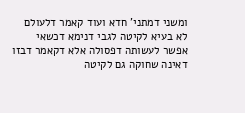ומשני דמתני' חדא ועוד קאמר דלעולם לא בעיא לקיטה לגבי דנימא דכשאי אפשר לעשותה דפסולה אלא דקאמר דבזו דאינה שחוקה גם לקיטה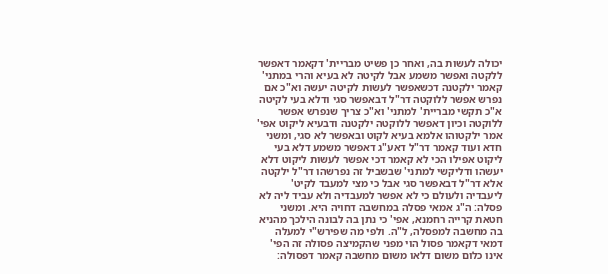יכולה לעשות בה, ואחר כן פשיט מבריית' דקאמר דאפשר ללקטה ואפשר משמע אבל לקיטה לא בעיא והרי במתני' קאמר ילקטנה דכשאפשר לעשות לקיטה יעשה וא"כ אם נפרש אפשר ללוקטה דר"ל דבאפשר סגי ודלא בעי לקיטה א"כ תקשי מבריית' למתני' וא"כ צריך שנפרש אפשר ללוקטה וכיון דאפשר ללוקטה ילקטנה ודבעיא ליקוט אפי' אמר ילקטוהו אלמא בעיא לקוט ובאפשר לא סגי, ומשני חדא ועוד קאמר דר"ל דאע"ג דאפשר משמע דלא בעי ליקוט אפילו הכי לא קאמר דכי אפשר לעשות ליקוט דלא יעשהו ודליקשי למתני' שבשביל זה נפרשהו דר"ל ילקטה אלא דר"ל דבאפשר סגי אבל כי מצי למעבד לקיט' ליעבדיה ולעולם כי לא אפשר למעבדיה ולא עביד ליה לא פסלה: ה"ג אמאי פסלה במחשבה דחויה היא. ומשני חטאת קרייה רחמנא, אפי' כי נתן בה לבונה הילכך מהניא בה מחשבה למפסלה, ל"ה. ולפי מה שפירש"י למעלה דמאי דקאמר פסול הוי מפני שהקמיצה פסולה זה הפי' אינו כלום משום דלאו משום מחשבה קאמר דפסולה: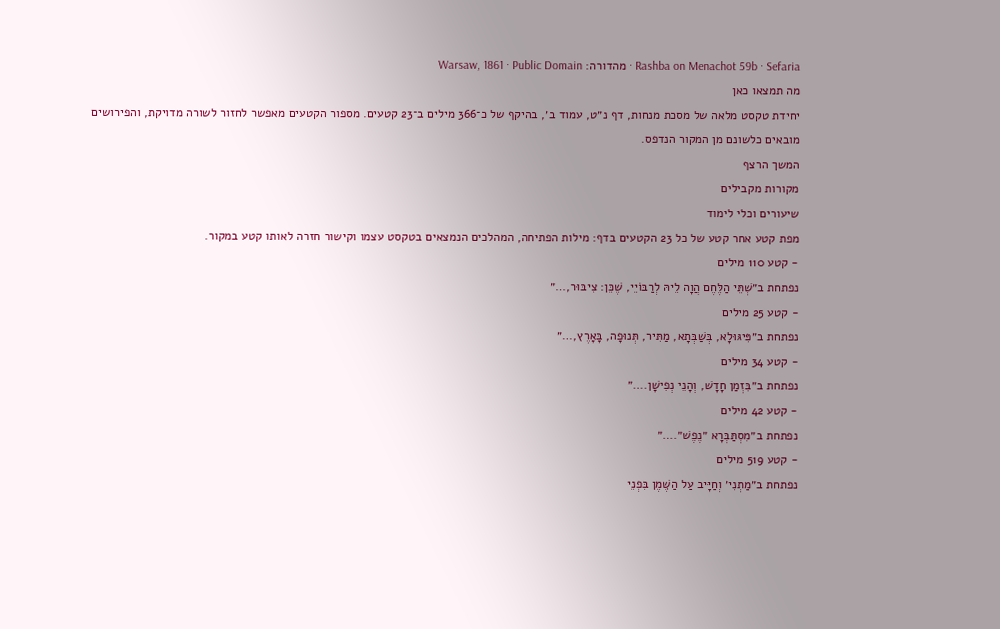Rashba on Menachot 59b · Sefaria · מהדורה: Warsaw, 1861 · Public Domain
מה תמצאו כאן
יחידת טקסט מלאה של מסכת מנחות, דף נ״ט, עמוד ב׳, בהיקף של כ־366 מילים ב־23 קטעים. מספור הקטעים מאפשר לחזור לשורה מדויקת, והפירושים מובאים כלשונם מן המקור הנדפס.
המשך הרצף
מקורות מקבילים
שיעורים וכלי לימוד
מפת קטע אחר קטע של כל 23 הקטעים בדף: מילות הפתיחה, המהלכים הנמצאים בטקסט עצמו וקישור חזרה לאותו קטע במקור.
- קטע 110 מילים
נפתחת ב״שְׁתֵּי הַלֶּחֶם הֲוָה לֵיהּ לְרַבּוֹיֵי, שֶׁכֵּן: צִיבּוּר,…״
- קטע 25 מילים
נפתחת ב״פִּיגּוּלָא, בְּשַׁבְּתָא, מַתִּיר, תְּנוּפָה, בָּאָרֶץ,…״
- קטע 34 מילים
נפתחת ב״בִּזְמַן חָדָשׁ, וְהָנֵי נְפִישָׁן.…״
- קטע 42 מילים
נפתחת ב״מִסְתַּבְּרָא ״נֶפֶשׁ״.…״
- קטע 519 מילים
נפתחת ב״מַתְנִי׳ וְחַיָּיב עַל הַשֶּׁמֶן בִּפְנֵי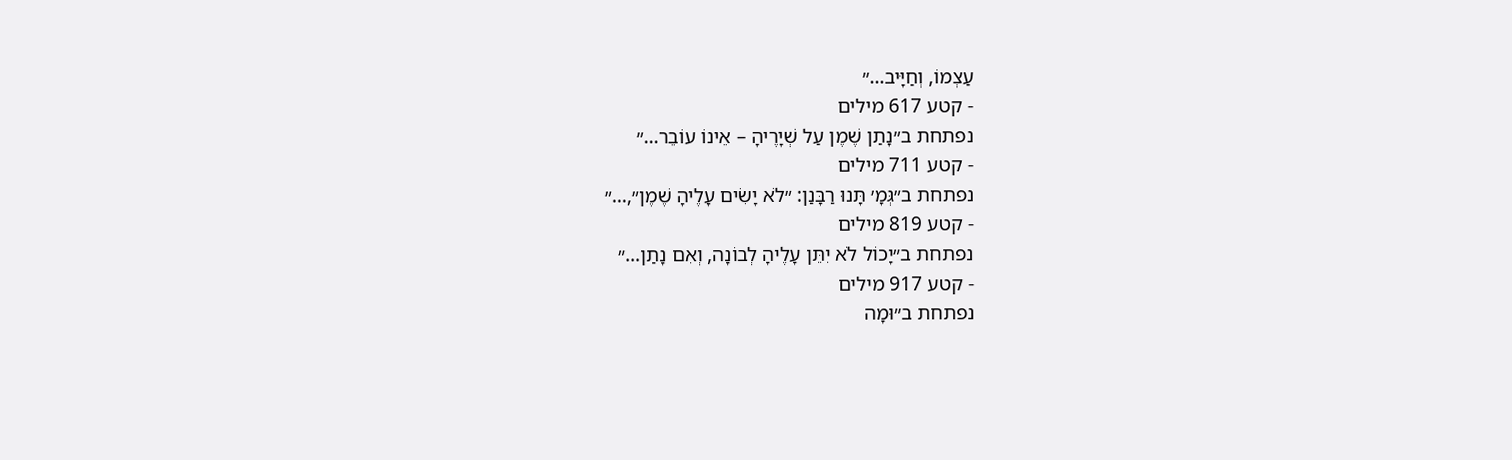עַצְמוֹ, וְחַיָּיב…״
- קטע 617 מילים
נפתחת ב״נָתַן שֶׁמֶן עַל שְׁיָרֶיהָ – אֵינוֹ עוֹבֵר…״
- קטע 711 מילים
נפתחת ב״גְּמָ׳ תָּנוּ רַבָּנַן: ״לֹא יָשִׂים עָלֶיהָ שֶׁמֶן״,…״
- קטע 819 מילים
נפתחת ב״יָכוֹל לֹא יִתֵּן עָלֶיהָ לְבוֹנָה, וְאִם נָתַן…״
- קטע 917 מילים
נפתחת ב״וּמָה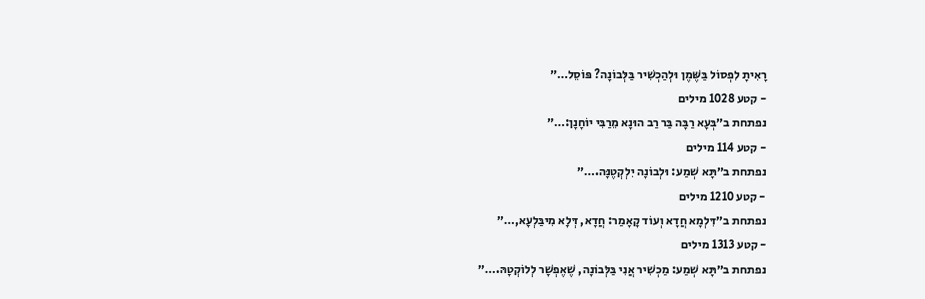רָאִיתָ לִפְסוֹל בַּשֶּׁמֶן וּלְהַכְשִׁיר בַּלְּבוֹנָה? פּוֹסֵל…״
- קטע 1028 מילים
נפתחת ב״בְּעָא רַבָּה בַּר רַב הוּנָא מֵרַבִּי יוֹחָנָן:…״
- קטע 114 מילים
נפתחת ב״תָּא שְׁמַע: וּלְבוֹנָה יִלְקְטֶנָּה.…״
- קטע 1210 מילים
נפתחת ב״דִּלְמָא חֲדָא וְעוֹד קָאָמַר: חֲדָא, דְּלָא מִיבַּלְעָא,…״
- קטע 1313 מילים
נפתחת ב״תָּא שְׁמַע: מַכְשִׁיר אֲנִי בַּלְּבוֹנָה, שֶׁאֶפְשָׁר לְלוֹקְטָהּ.…״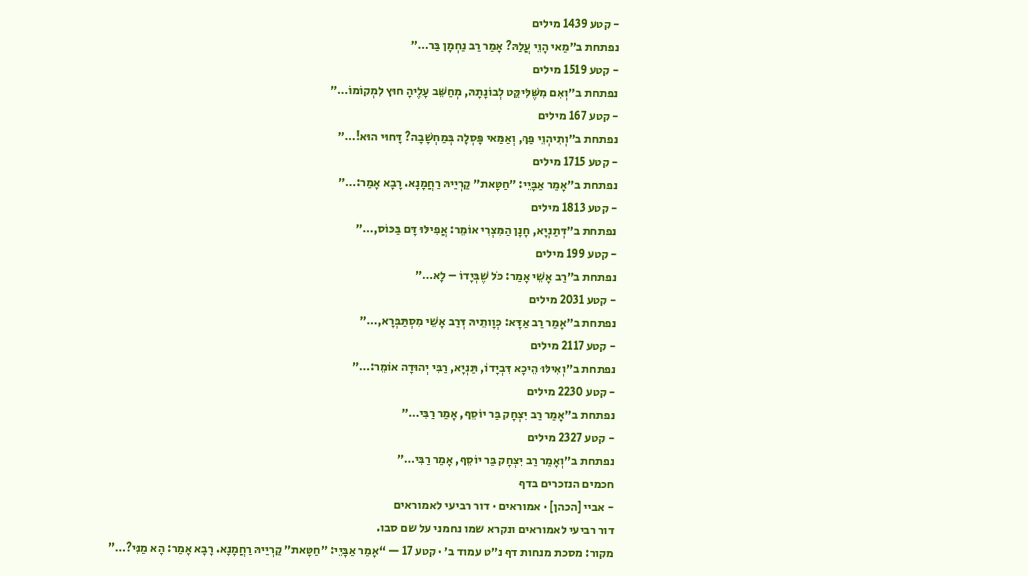- קטע 1439 מילים
נפתחת ב״מַאי הָוֵי עֲלַהּ? אָמַר רַב נַחְמָן בַּר…״
- קטע 1519 מילים
נפתחת ב״וְאִם מִשֶּׁלִּיקֵּט לְבוֹנָתָהּ, מְחַשֵּׁב עָלֶיהָ חוּץ לִמְקוֹמוֹ…״
- קטע 167 מילים
נפתחת ב״וְתִיהְוֵי פַּךְ, וְאַמַּאי פָּסְלָה בְּמַחְשָׁבָה? דָּחוּי הוּא!…״
- קטע 1715 מילים
נפתחת ב״אָמַר אַבָּיֵי: ״חַטָּאת״ קַרְיַיהּ רַחֲמָנָא. רָבָא אָמַר:…״
- קטע 1813 מילים
נפתחת ב״דְּתַנְיָא, חָנָן הַמִּצְרִי אוֹמֵר: אֲפִילּוּ דָּם בַּכּוֹס,…״
- קטע 199 מילים
נפתחת ב״רַב אָשֵׁי אָמַר: כֹּל שֶׁבְּיָדוֹ – לָא…״
- קטע 2031 מילים
נפתחת ב״אָמַר רַב אַדָּא: כְּוָותֵיהּ דְּרַב אָשֵׁי מִסְתַּבְּרָא,…״
- קטע 2117 מילים
נפתחת ב״וְאִילּוּ הֵיכָא דִּבְיָדוֹ, תַּנְיָא, רַבִּי יְהוּדָה אוֹמֵר:…״
- קטע 2230 מילים
נפתחת ב״אָמַר רַב יִצְחָק בַּר יוֹסֵף, אָמַר רַבִּי…״
- קטע 2327 מילים
נפתחת ב״וְאָמַר רַב יִצְחָק בַּר יוֹסֵף, אָמַר רַבִּי…״
חכמים הנזכרים בדף
- אביי [הכהן] · אמוראים · דור רביעי לאמוראים
דור רביעי לאמוראים ונקרא שמו נחמני על שם סבו.
מקור: מסכת מנחות דף נ״ט עמוד ב׳ · קטע 17 — “אָמַר אַבָּיֵי: ״חַטָּאת״ קַרְיַיהּ רַחֲמָנָא. רָבָא אָמַר: הָא מַנִּי?…”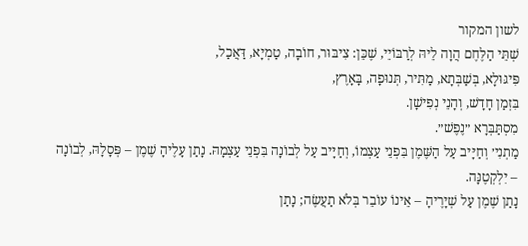לשון המקור
שְׁתֵּי הַלֶּחֶם הֲוָה לֵיהּ לְרַבּוֹיֵי, שֶׁכֵּן: צִיבּוּר, חוֹבָה, טַמְיָא, דַּאֲכַל,
פִּיגּוּלָא, בְּשַׁבְּתָא, מַתִּיר, תְּנוּפָה, בָּאָרֶץ,
בִּזְמַן חָדָשׁ, וְהָנֵי נְפִישָׁן.
מִסְתַּבְּרָא ״נֶפֶשׁ״.
מַתְנִי׳ וְחַיָּיב עַל הַשֶּׁמֶן בִּפְנֵי עַצְמוֹ, וְחַיָּיב עַל לְבוֹנָה בִּפְנֵי עַצְמָהּ. נָתַן עָלֶיהָ שֶׁמֶן – פְּסָלָהּ, לְבוֹנָה – יִלְקְטֶנָּה.
נָתַן שֶׁמֶן עַל שְׁיָרֶיהָ – אֵינוֹ עוֹבֵר בְּלֹא תַעֲשֶׂה; נָתַן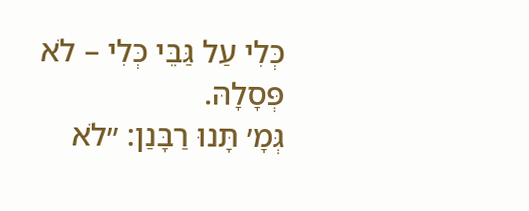כְּלִי עַל גַּבֵּי כְּלִי – לֹא פְּסָלָהּ.
גְּמָ׳ תָּנוּ רַבָּנַן: ״לֹא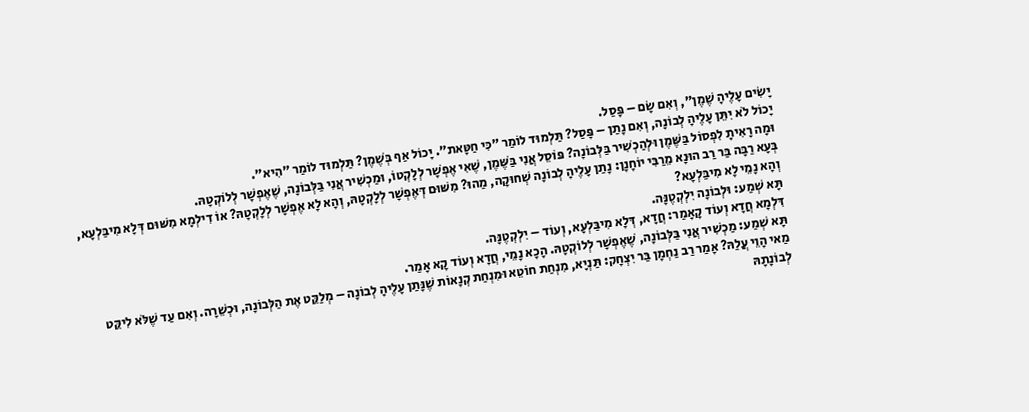יָשִׂים עָלֶיהָ שֶׁמֶן״, וְאִם שָׂם – פָּסַל.
יָכוֹל לֹא יִתֵּן עָלֶיהָ לְבוֹנָה, וְאִם נָתַן – פָּסַל? תַּלְמוּד לוֹמַר ״כִּי חַטָּאת״. יָכוֹל אַף בְּשֶׁמֶן? תַּלְמוּד לוֹמַר ״הִיא״.
וּמָה רָאִיתָ לִפְסוֹל בַּשֶּׁמֶן וּלְהַכְשִׁיר בַּלְּבוֹנָה? פּוֹסֵל אֲנִי בַּשֶּׁמֶן, שֶׁאִי אֶפְשָׁר לְלׇקְטוֹ, וּמַכְשִׁיר אֲנִי בַּלְּבוֹנָה, שֶׁאֶפְשָׁר לְלוֹקְטָהּ.
בְּעָא רַבָּה בַּר רַב הוּנָא מֵרַבִּי יוֹחָנָן: נָתַן עָלֶיהָ לְבוֹנָה שְׁחוּקָה, מַהוּ? מִשּׁוּם דְּאֶפְשָׁר לְלׇקְטָהּ, וְהָא לָא אֶפְשָׁר לְלׇקְטָהּ? אוֹ דִילְמָא מִשּׁוּם דְּלָא מִיבַּלְעָא, וְהָא נָמֵי לָא מִיבַּלְעָא?
תָּא שְׁמַע: וּלְבוֹנָה יִלְקְטֶנָּה.
דִּלְמָא חֲדָא וְעוֹד קָאָמַר: חֲדָא, דְּלָא מִיבַּלְעָא, וְעוֹד – יִלְקְטֶנָּה.
תָּא שְׁמַע: מַכְשִׁיר אֲנִי בַּלְּבוֹנָה, שֶׁאֶפְשָׁר לְלוֹקְטָהּ. הָכָא נָמֵי, חֲדָא וְעוֹד קָא אָמַר.
מַאי הָוֵי עֲלַהּ? אָמַר רַב נַחְמָן בַּר יִצְחָק: תַּנְיָא, מִנְחַת חוֹטֵא וּמִנְחַת קְנָאוֹת שֶׁנָּתַן עָלֶיהָ לְבוֹנָה – מְלַקֵּט אֶת הַלְּבוֹנָה, וּכְשֵׁרָה. וְאִם עַד שֶׁלֹּא לִיקֵּט לְבוֹנָתָהּ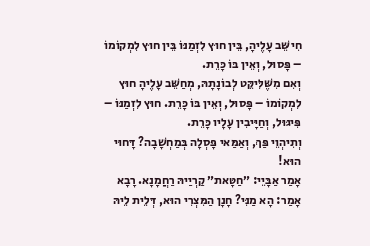חִישֵּׁב עָלֶיהָ, בֵּין חוּץ לִזְמַנּוֹ בֵּין חוּץ לִמְקוֹמוֹ – פָּסוּל, וְאֵין בּוֹ כָּרֵת.
וְאִם מִשֶּׁלִּיקֵּט לְבוֹנָתָהּ, מְחַשֵּׁב עָלֶיהָ חוּץ לִמְקוֹמוֹ – פָּסוּל, וְאֵין בּוֹ כָּרֵת. חוּץ לִזְמַנּוֹ – פִּיגּוּל, וְחַיָּיבִין עָלָיו כָּרֵת.
וְתִיהְוֵי פַּךְ, וְאַמַּאי פָּסְלָה בְּמַחְשָׁבָה? דָּחוּי הוּא!
אָמַר אַבָּיֵי: ״חַטָּאת״ קַרְיַיהּ רַחֲמָנָא. רָבָא אָמַר: הָא מַנִּי? חָנָן הַמִּצְרִי הוּא, דְּלֵית לֵיהּ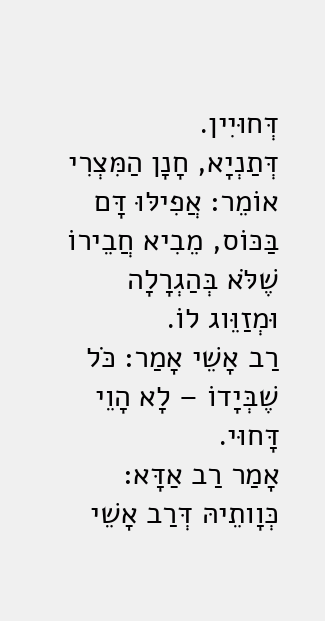דְּחוּיִין.
דְּתַנְיָא, חָנָן הַמִּצְרִי אוֹמֵר: אֲפִילּוּ דָּם בַּכּוֹס, מֵבִיא חֲבֵירוֹ שֶׁלֹּא בְּהַגְרָלָה וּמְזַוֵּוג לוֹ.
רַב אָשֵׁי אָמַר: כֹּל שֶׁבְּיָדוֹ – לָא הָוֵי דָּחוּי.
אָמַר רַב אַדָּא: כְּוָותֵיהּ דְּרַב אָשֵׁי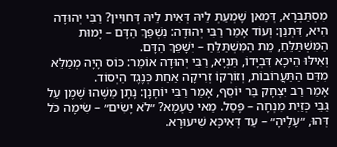מִסְתַּבְּרָא, דְּמַאן שָׁמְעַתְּ לֵיהּ דְּאִית לֵיהּ דְּחוּיִין? רַבִּי יְהוּדָה הִיא, דִּתְנַן: וְעוֹד אָמַר רַבִּי יְהוּדָה: נִשְׁפַּךְ הַדָּם – יָמוּת הַמִּשְׁתַּלֵּחַ, מֵת הַמִּשְׁתַּלֵּחַ – יִשָּׁפֵךְ הַדָּם.
וְאִילּוּ הֵיכָא דִּבְיָדוֹ, תַּנְיָא, רַבִּי יְהוּדָה אוֹמֵר: כּוֹס הָיָה מְמַלֵּא מִדַּם הַתַּעֲרוֹבוֹת, וְזוֹרְקוֹ זְרִיקָה אַחַת כְּנֶגֶד הַיְסוֹד.
אָמַר רַב יִצְחָק בַּר יוֹסֵף, אָמַר רַבִּי יוֹחָנָן: נָתָן מַשֶּׁהוּ שֶׁמֶן עַל גַּבֵּי כְּזַיִת מִנְחָה – פָּסַל. מַאי טַעְמָא? ״לֹא יָשִׂים״ – שִׂימָה כֹּל דְּהוּ, ״עָלֶיהָ״ – עַד דְּאִיכָּא שִׁיעוּרָא.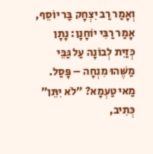וְאָמַר רַב יִצְחָק בַּר יוֹסֵף, אָמַר רַבִּי יוֹחָנָן: נָתָן כְּזַיִת לְבוֹנָה עַל גַּבֵּי מַשֶּׁהוּ מִנְחָה – פָּסַל. מַאי טַעְמָא? ״לֹא יִתֵּן״ כְּתִיב,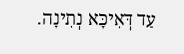עַד דְּאִיכָּא נְתִינָה.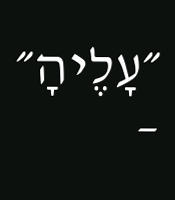״עָלֶיהָ״ –